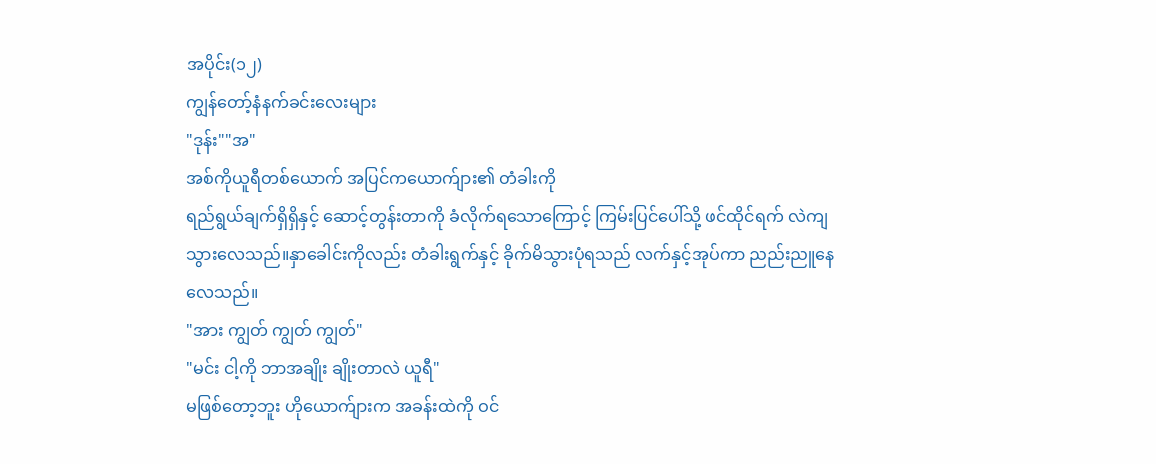အပိုင်း(၁၂)
ကျွန်တော့်နံနက်ခင်းလေးများ
"ဒုန်း""အ"
အစ်ကိုယူရီတစ်ယောက် အပြင်ကယောက်ျား၏ တံခါးကို
ရည်ရွယ်ချက်ရှိရှိနှင့် ဆောင့်တွန်းတာကို ခံလိုက်ရသောကြောင့် ကြမ်းပြင်ပေါ်သို့ ဖင်ထိုင်ရက် လဲကျသွားလေသည်။နှာခေါင်းကိုလည်း တံခါးရွက်နှင့် ခိုက်မိသွားပုံရသည် လက်နှင့်အုပ်ကာ ညည်းညူနေလေသည်။
"အား ကျွတ် ကျွတ် ကျွတ်"
"မင်း ငါ့ကို ဘာအချိုး ချိုးတာလဲ ယူရီ"
မဖြစ်တော့ဘူး ဟိုယောက်ျားက အခန်းထဲကို ဝင်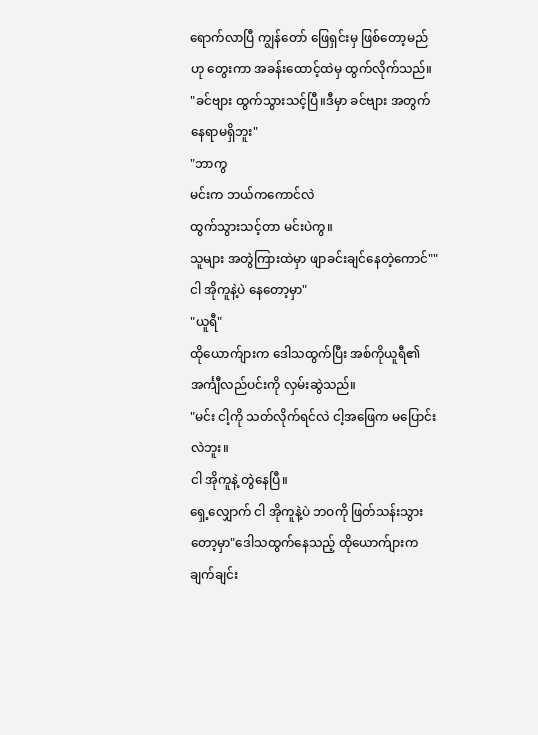ရောက်လာပြီ ကျွန်တော် ဖြေရှင်းမှ ဖြစ်တော့မည်ဟု တွေးကာ အခန်းထောင့်ထဲမှ ထွက်လိုက်သည်။
"ခင်ဗျား ထွက်သွားသင့်ပြီ။ဒီမှာ ခင်ဗျား အတွက် နေရာမရှိဘူး"
"ဘာကွ
မင်းက ဘယ်ကကောင်လဲ
ထွက်သွားသင့်တာ မင်းပဲကွ။
သူများ အတွဲကြားထဲမှာ ဖျာခင်းချင်နေတဲ့ကောင်""ငါ အိုကူနဲ့ပဲ နေတော့မှာ"
"ယူရီ"
ထိုယောက်ျားက ဒေါသထွက်ပြီး အစ်ကိုယူရီ၏ အင်္ကျီလည်ပင်းကို လှမ်းဆွဲသည်။
"မင်း ငါ့ကို သတ်လိုက်ရင်လဲ ငါ့အဖြေက မပြောင်းလဲဘူး။
ငါ အိုကူနဲ့ တွဲနေပြီ။
ရှေ့လျှောက် ငါ အိုကူနဲ့ပဲ ဘဝကို ဖြတ်သန်းသွားတော့မှာ"ဒေါသထွက်နေသည့် ထိုယောက်ျားက ချက်ချင်း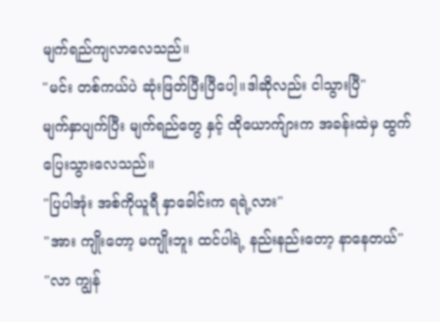မျက်ရည်ကျလာလေသည်။
"မင်း တစ်ကယ်ပဲ ဆုံးဖြတ်ပြီးပြီပေါ့။ဒါဆိုလည်း ငါသွားပြီ"
မျက်နှာပျက်ပြီး မျက်ရည်တွေ နှင့် ထိုယောက်ျားက အခန်းထဲမှ ထွက်ပြေးသွားလေသည်။
"ပြပါအုံး အစ်ကိုယူရီ နှာခေါင်းက ရရဲ့လား"
"အား ကျိုးတော့ မကျိုးဘူး ထင်ပါရဲ့ နည်းနည်းတော့ နာနေတယ်"
"လာ ကျွန်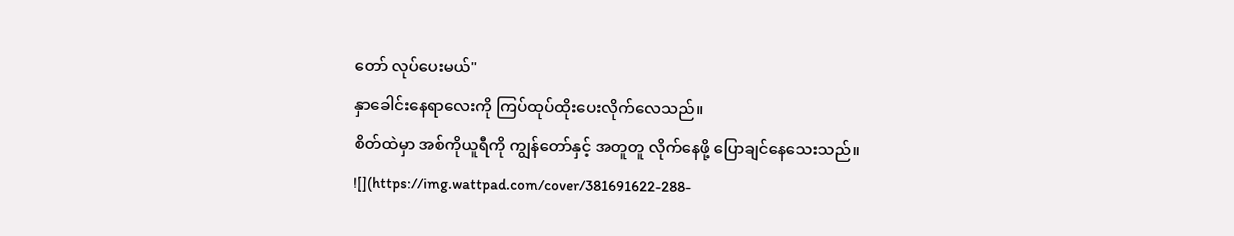တော် လုပ်ပေးမယ်"
နှာခေါင်းနေရာလေးကို ကြပ်ထုပ်ထိုးပေးလိုက်လေသည်။
စိတ်ထဲမှာ အစ်ကိုယူရီကို ကျွန်တော်နှင့် အတူတူ လိုက်နေဖို့ ပြောချင်နေသေးသည်။
![](https://img.wattpad.com/cover/381691622-288-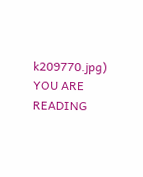k209770.jpg)
YOU ARE READING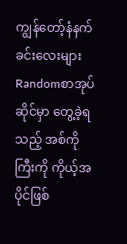ကျွန်တော့်နံနက်ခင်းလေးများ
Randomစာအုပ်ဆိုင်မှာ တွေ့ခဲ့ရသည့် အစ်ကိုကြီးကို ကိုယ့်အပိုင်ဖြစ်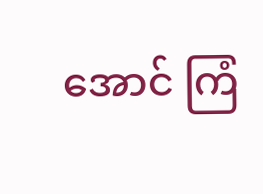အောင် ကြံ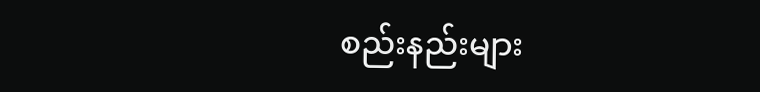စည်းနည်းများ